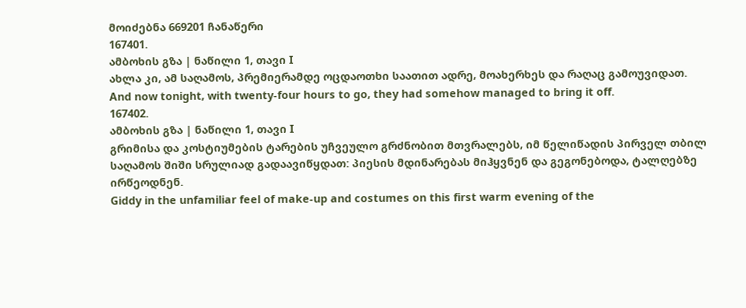მოიძებნა 669201 ჩანაწერი
167401.
ამბოხის გზა | ნაწილი 1, თავი I
ახლა კი, ამ საღამოს, პრემიერამდე ოცდაოთხი საათით ადრე, მოახერხეს და რაღაც გამოუვიდათ.
And now tonight, with twenty-four hours to go, they had somehow managed to bring it off.
167402.
ამბოხის გზა | ნაწილი 1, თავი I
გრიმისა და კოსტიუმების ტარების უჩვეულო გრძნობით მთვრალებს, იმ წელიწადის პირველ თბილ საღამოს შიში სრულიად გადაავიწყდათ: პიესის მდინარებას მიჰყვნენ და გეგონებოდა, ტალღებზე ირწეოდნენ.
Giddy in the unfamiliar feel of make-up and costumes on this first warm evening of the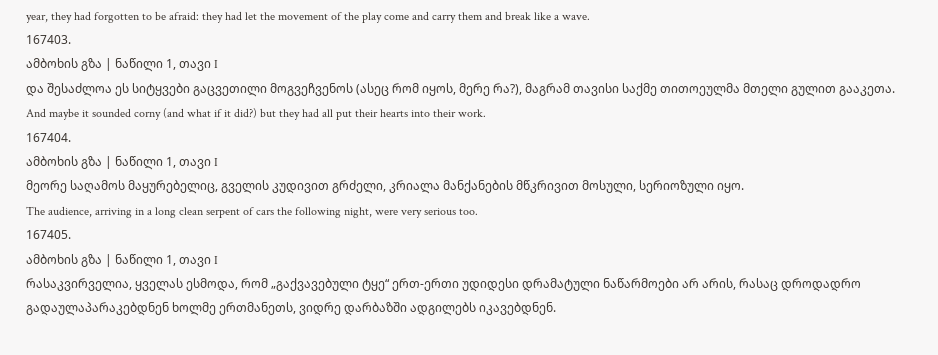year, they had forgotten to be afraid: they had let the movement of the play come and carry them and break like a wave.
167403.
ამბოხის გზა | ნაწილი 1, თავი I
და შესაძლოა ეს სიტყვები გაცვეთილი მოგვეჩვენოს (ასეც რომ იყოს, მერე რა?), მაგრამ თავისი საქმე თითოეულმა მთელი გულით გააკეთა.
And maybe it sounded corny (and what if it did?) but they had all put their hearts into their work.
167404.
ამბოხის გზა | ნაწილი 1, თავი I
მეორე საღამოს მაყურებელიც, გველის კუდივით გრძელი, კრიალა მანქანების მწკრივით მოსული, სერიოზული იყო.
The audience, arriving in a long clean serpent of cars the following night, were very serious too.
167405.
ამბოხის გზა | ნაწილი 1, თავი I
რასაკვირველია, ყველას ესმოდა, რომ „გაქვავებული ტყე“ ერთ-ერთი უდიდესი დრამატული ნაწარმოები არ არის, რასაც დროდადრო გადაულაპარაკებდნენ ხოლმე ერთმანეთს, ვიდრე დარბაზში ადგილებს იკავებდნენ.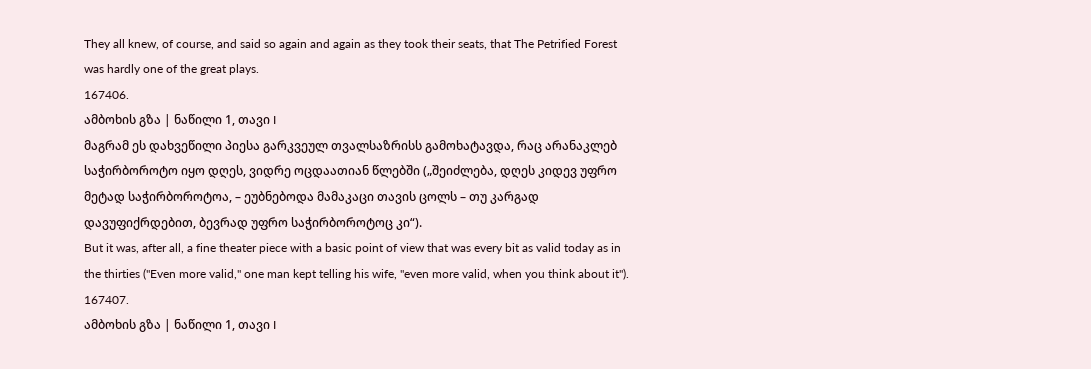They all knew, of course, and said so again and again as they took their seats, that The Petrified Forest was hardly one of the great plays.
167406.
ამბოხის გზა | ნაწილი 1, თავი I
მაგრამ ეს დახვეწილი პიესა გარკვეულ თვალსაზრისს გამოხატავდა, რაც არანაკლებ საჭირბოროტო იყო დღეს, ვიდრე ოცდაათიან წლებში („შეიძლება, დღეს კიდევ უფრო მეტად საჭირბოროტოა, – ეუბნებოდა მამაკაცი თავის ცოლს – თუ კარგად დავუფიქრდებით, ბევრად უფრო საჭირბოროტოც კი“).
But it was, after all, a fine theater piece with a basic point of view that was every bit as valid today as in the thirties ("Even more valid," one man kept telling his wife, "even more valid, when you think about it").
167407.
ამბოხის გზა | ნაწილი 1, თავი I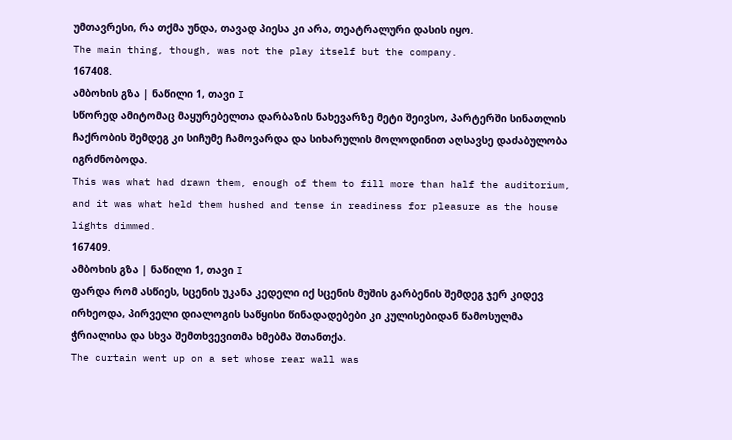უმთავრესი, რა თქმა უნდა, თავად პიესა კი არა, თეატრალური დასის იყო.
The main thing, though, was not the play itself but the company.
167408.
ამბოხის გზა | ნაწილი 1, თავი I
სწორედ ამიტომაც მაყურებელთა დარბაზის ნახევარზე მეტი შეივსო, პარტერში სინათლის ჩაქრობის შემდეგ კი სიჩუმე ჩამოვარდა და სიხარულის მოლოდინით აღსავსე დაძაბულობა იგრძნობოდა.
This was what had drawn them, enough of them to fill more than half the auditorium, and it was what held them hushed and tense in readiness for pleasure as the house lights dimmed.
167409.
ამბოხის გზა | ნაწილი 1, თავი I
ფარდა რომ ასწიეს, სცენის უკანა კედელი იქ სცენის მუშის გარბენის შემდეგ ჯერ კიდევ ირხეოდა, პირველი დიალოგის საწყისი წინადადებები კი კულისებიდან წამოსულმა ჭრიალისა და სხვა შემთხვევითმა ხმებმა შთანთქა.
The curtain went up on a set whose rear wall was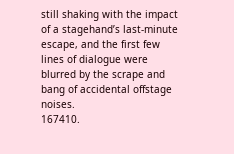still shaking with the impact of a stagehand’s last-minute escape, and the first few lines of dialogue were blurred by the scrape and bang of accidental offstage noises.
167410.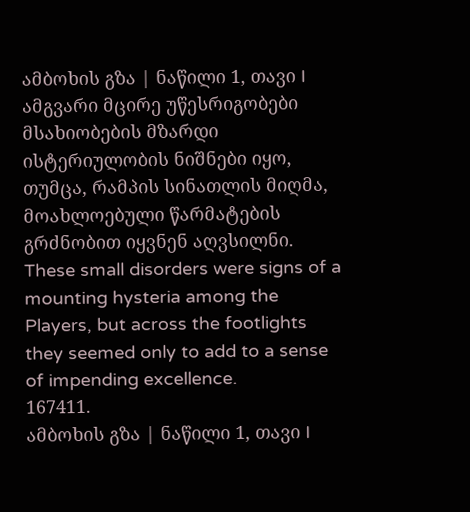ამბოხის გზა | ნაწილი 1, თავი I
ამგვარი მცირე უწესრიგობები მსახიობების მზარდი ისტერიულობის ნიშნები იყო, თუმცა, რამპის სინათლის მიღმა, მოახლოებული წარმატების გრძნობით იყვნენ აღვსილნი.
These small disorders were signs of a mounting hysteria among the Players, but across the footlights they seemed only to add to a sense of impending excellence.
167411.
ამბოხის გზა | ნაწილი 1, თავი I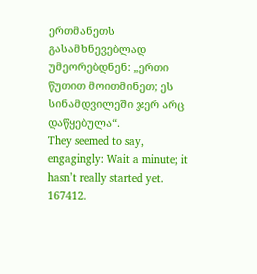ერთმანეთს გასამხნევებლად უმეორებდნენ: „ერთი წუთით მოითმინეთ; ეს სინამდვილეში ჯერ არც დაწყებულა“.
They seemed to say, engagingly: Wait a minute; it hasn’t really started yet.
167412.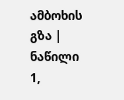ამბოხის გზა | ნაწილი 1,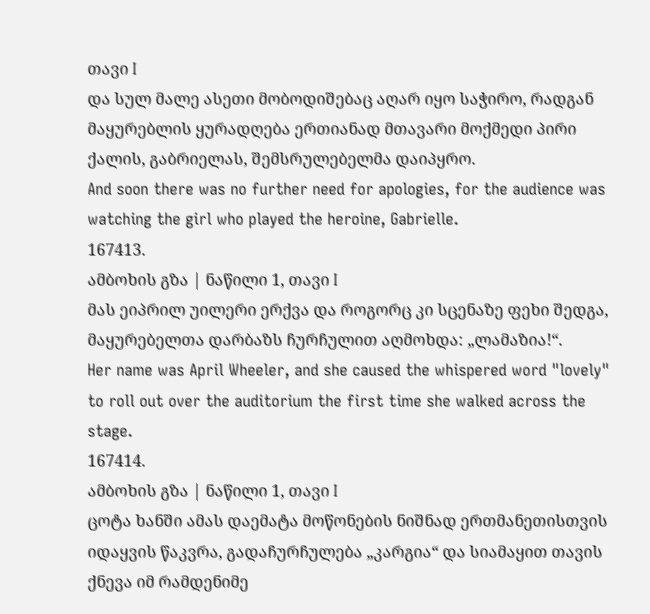თავი I
და სულ მალე ასეთი მობოდიშებაც აღარ იყო საჭირო, რადგან მაყურებლის ყურადღება ერთიანად მთავარი მოქმედი პირი ქალის, გაბრიელას, შემსრულებელმა დაიპყრო.
And soon there was no further need for apologies, for the audience was watching the girl who played the heroine, Gabrielle.
167413.
ამბოხის გზა | ნაწილი 1, თავი I
მას ეიპრილ უილერი ერქვა და როგორც კი სცენაზე ფეხი შედგა, მაყურებელთა დარბაზს ჩურჩულით აღმოხდა: „ლამაზია!“.
Her name was April Wheeler, and she caused the whispered word "lovely" to roll out over the auditorium the first time she walked across the stage.
167414.
ამბოხის გზა | ნაწილი 1, თავი I
ცოტა ხანში ამას დაემატა მოწონების ნიშნად ერთმანეთისთვის იდაყვის წაკვრა, გადაჩურჩულება „კარგია“ და სიამაყით თავის ქნევა იმ რამდენიმე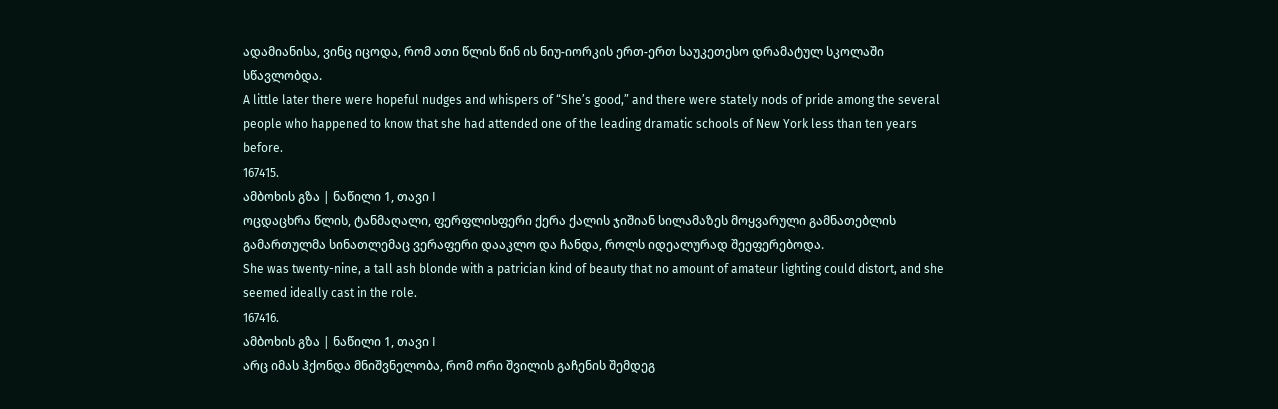ადამიანისა, ვინც იცოდა, რომ ათი წლის წინ ის ნიუ-იორკის ერთ-ერთ საუკეთესო დრამატულ სკოლაში სწავლობდა.
A little later there were hopeful nudges and whispers of “She’s good,” and there were stately nods of pride among the several people who happened to know that she had attended one of the leading dramatic schools of New York less than ten years before.
167415.
ამბოხის გზა | ნაწილი 1, თავი I
ოცდაცხრა წლის, ტანმაღალი, ფერფლისფერი ქერა ქალის ჯიშიან სილამაზეს მოყვარული გამნათებლის გამართულმა სინათლემაც ვერაფერი დააკლო და ჩანდა, როლს იდეალურად შეეფერებოდა.
She was twenty-nine, a tall ash blonde with a patrician kind of beauty that no amount of amateur lighting could distort, and she seemed ideally cast in the role.
167416.
ამბოხის გზა | ნაწილი 1, თავი I
არც იმას ჰქონდა მნიშვნელობა, რომ ორი შვილის გაჩენის შემდეგ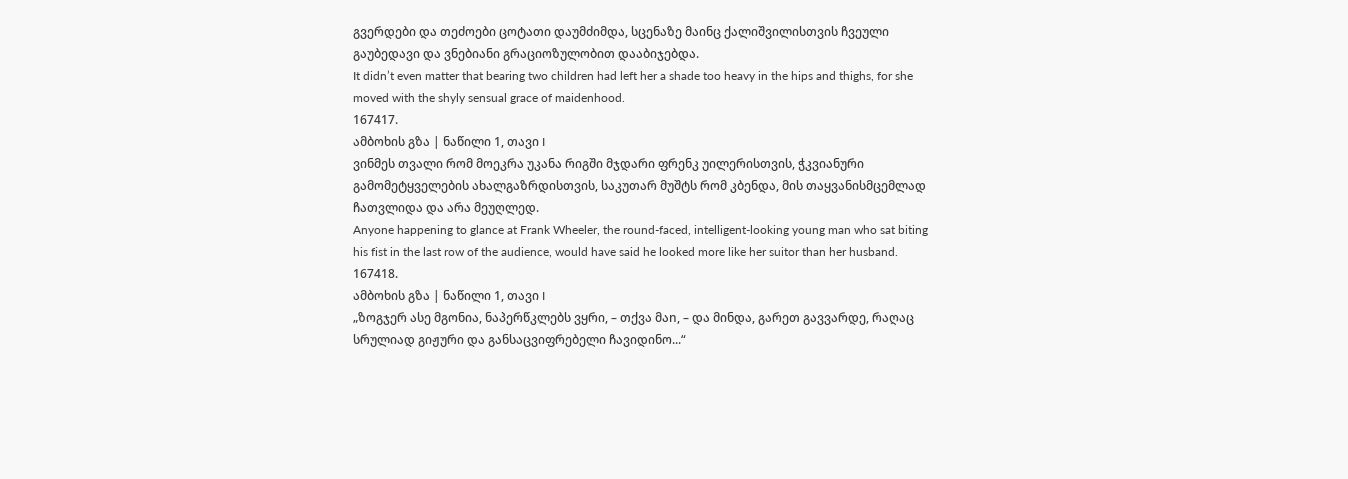გვერდები და თეძოები ცოტათი დაუმძიმდა, სცენაზე მაინც ქალიშვილისთვის ჩვეული გაუბედავი და ვნებიანი გრაციოზულობით დააბიჯებდა.
It didn’t even matter that bearing two children had left her a shade too heavy in the hips and thighs, for she moved with the shyly sensual grace of maidenhood.
167417.
ამბოხის გზა | ნაწილი 1, თავი I
ვინმეს თვალი რომ მოეკრა უკანა რიგში მჯდარი ფრენკ უილერისთვის, ჭკვიანური გამომეტყველების ახალგაზრდისთვის, საკუთარ მუშტს რომ კბენდა, მის თაყვანისმცემლად ჩათვლიდა და არა მეუღლედ.
Anyone happening to glance at Frank Wheeler, the round-faced, intelligent-looking young man who sat biting his fist in the last row of the audience, would have said he looked more like her suitor than her husband.
167418.
ამბოხის გზა | ნაწილი 1, თავი I
„ზოგჯერ ასე მგონია, ნაპერწკლებს ვყრი, – თქვა მაn, – და მინდა, გარეთ გავვარდე, რაღაც სრულიად გიჟური და განსაცვიფრებელი ჩავიდინო...“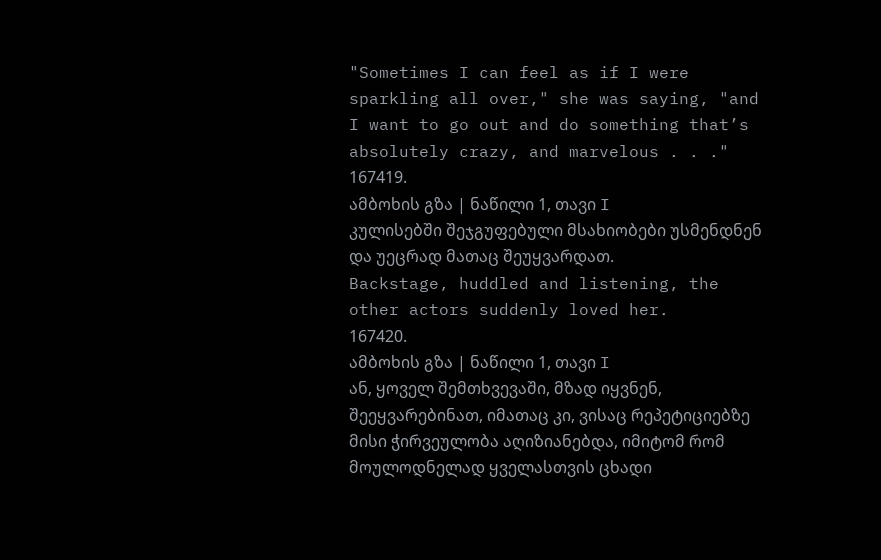"Sometimes I can feel as if I were sparkling all over," she was saying, "and I want to go out and do something that’s absolutely crazy, and marvelous . . ."
167419.
ამბოხის გზა | ნაწილი 1, თავი I
კულისებში შეჯგუფებული მსახიობები უსმენდნენ და უეცრად მათაც შეუყვარდათ.
Backstage, huddled and listening, the other actors suddenly loved her.
167420.
ამბოხის გზა | ნაწილი 1, თავი I
ან, ყოველ შემთხვევაში, მზად იყვნენ, შეეყვარებინათ, იმათაც კი, ვისაც რეპეტიციებზე მისი ჭირვეულობა აღიზიანებდა, იმიტომ რომ მოულოდნელად ყველასთვის ცხადი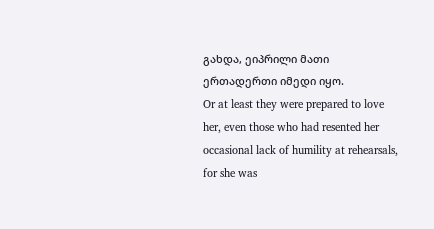გახდა, ეიპრილი მათი ერთადერთი იმედი იყო.
Or at least they were prepared to love her, even those who had resented her occasional lack of humility at rehearsals, for she was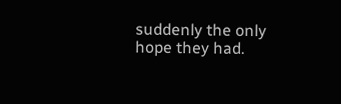suddenly the only hope they had.